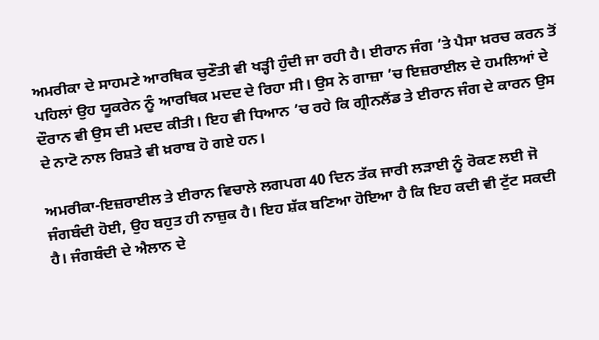ਅਮਰੀਕਾ ਦੇ ਸਾਹਮਣੇ ਆਰਥਿਕ ਚੁਣੌਤੀ ਵੀ ਖੜ੍ਹੀ ਹੁੰਦੀ ਜਾ ਰਹੀ ਹੈ। ਈਰਾਨ ਜੰਗ ’ਤੇ ਪੈਸਾ ਖ਼ਰਚ ਕਰਨ ਤੋਂ ਪਹਿਲਾਂ ਉਹ ਯੂਕਰੇਨ ਨੂੰ ਆਰਥਿਕ ਮਦਦ ਦੇ ਰਿਹਾ ਸੀ। ਉਸ ਨੇ ਗਾਜ਼ਾ ’ਚ ਇਜ਼ਰਾਈਲ ਦੇ ਹਮਲਿਆਂ ਦੇ ਦੌਰਾਨ ਵੀ ਉਸ ਦੀ ਮਦਦ ਕੀਤੀ। ਇਹ ਵੀ ਧਿਆਨ ’ਚ ਰਹੇ ਕਿ ਗ੍ਰੀਨਲੈਂਡ ਤੇ ਈਰਾਨ ਜੰਗ ਦੇ ਕਾਰਨ ਉਸ ਦੇ ਨਾਟੋ ਨਾਲ ਰਿਸ਼ਤੇ ਵੀ ਖ਼ਰਾਬ ਹੋ ਗਏ ਹਨ।

ਅਮਰੀਕਾ-ਇਜ਼ਰਾਈਲ ਤੇ ਈਰਾਨ ਵਿਚਾਲੇ ਲਗਪਗ 40 ਦਿਨ ਤੱਕ ਜਾਰੀ ਲੜਾਈ ਨੂੰ ਰੋਕਣ ਲਈ ਜੋ ਜੰਗਬੰਦੀ ਹੋਈ, ਉਹ ਬਹੁਤ ਹੀ ਨਾਜ਼ੁਕ ਹੈ। ਇਹ ਸ਼ੱਕ ਬਣਿਆ ਹੋਇਆ ਹੈ ਕਿ ਇਹ ਕਦੀ ਵੀ ਟੁੱਟ ਸਕਦੀ ਹੈ। ਜੰਗਬੰਦੀ ਦੇ ਐਲਾਨ ਦੇ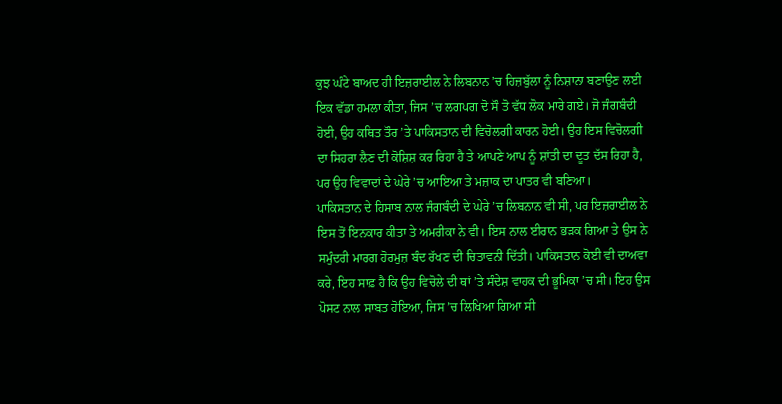ਕੁਝ ਘੰਟੇ ਬਾਅਦ ਹੀ ਇਜ਼ਰਾਈਲ ਨੇ ਲਿਬਨਾਨ ’ਚ ਹਿਜ਼ਬੁੱਲਾ ਨੂੰ ਨਿਸ਼ਾਨਾ ਬਣਾਉਣ ਲਈ ਇਕ ਵੱਡਾ ਹਮਲਾ ਕੀਤਾ, ਜਿਸ ’ਚ ਲਗਪਗ ਦੋ ਸੌ ਤੋ ਵੱਧ ਲੋਕ ਮਾਰੇ ਗਏ। ਜੋ ਜੰਗਬੰਦੀ ਹੋਈ, ਉਹ ਕਥਿਤ ਤੌਰ ’ਤੇ ਪਾਕਿਸਤਾਨ ਦੀ ਵਿਚੋਲਗੀ ਕਾਰਨ ਹੋਈ। ਉਹ ਇਸ ਵਿਚੋਲਗੀ ਦਾ ਸਿਹਰਾ ਲੈਣ ਦੀ ਕੋਸ਼ਿਸ਼ ਕਰ ਰਿਹਾ ਹੈ ਤੇ ਆਪਣੇ ਆਪ ਨੂੰ ਸ਼ਾਂਤੀ ਦਾ ਦੂਤ ਦੱਸ ਰਿਹਾ ਹੈ, ਪਰ ਉਹ ਵਿਵਾਦਾਂ ਦੇ ਘੇਰੇ ’ਚ ਆਇਆ ਤੇ ਮਜ਼ਾਕ ਦਾ ਪਾਤਰ ਵੀ ਬਣਿਆ।
ਪਾਕਿਸਤਾਨ ਦੇ ਹਿਸਾਬ ਨਾਲ ਜੰਗਬੰਦੀ ਦੇ ਘੇਰੇ ’ਚ ਲਿਬਨਾਨ ਵੀ ਸੀ, ਪਰ ਇਜ਼ਰਾਈਲ ਨੇ ਇਸ ਤੋਂ ਇਨਕਾਰ ਕੀਤਾ ਤੇ ਅਮਰੀਕਾ ਨੇ ਵੀ। ਇਸ ਨਾਲ ਈਰਾਨ ਭੜਕ ਗਿਆ ਤੇ ਉਸ ਨੇ ਸਮੁੰਦਰੀ ਮਾਰਗ ਹੋਰਮੁਜ਼ ਬੰਦ ਰੱਖਣ ਦੀ ਚਿਤਾਵਨੀ ਦਿੱਤੀ। ਪਾਕਿਸਤਾਨ ਕੋਈ ਵੀ ਦਾਅਵਾ ਕਰੇ, ਇਹ ਸਾਫ਼ ਹੈ ਕਿ ਉਹ ਵਿਚੋਲੇ ਦੀ ਥਾਂ ’ਤੇ ਸੰਦੇਸ਼ ਵਾਹਕ ਦੀ ਭੂਮਿਕਾ ’ਚ ਸੀ। ਇਹ ਉਸ ਪੋਸਟ ਨਾਲ ਸਾਬਤ ਹੋਇਆ, ਜਿਸ ’ਚ ਲਿਖਿਆ ਗਿਆ ਸੀ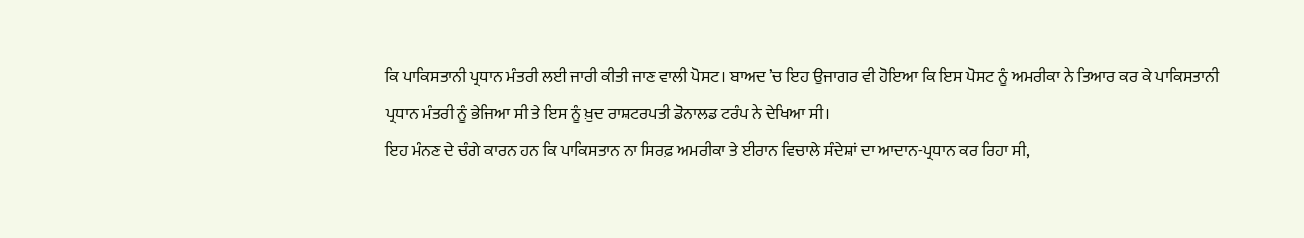ਕਿ ਪਾਕਿਸਤਾਨੀ ਪ੍ਰਧਾਨ ਮੰਤਰੀ ਲਈ ਜਾਰੀ ਕੀਤੀ ਜਾਣ ਵਾਲੀ ਪੋਸਟ। ਬਾਅਦ ’ਚ ਇਹ ਉਜਾਗਰ ਵੀ ਹੋਇਆ ਕਿ ਇਸ ਪੋਸਟ ਨੂੰ ਅਮਰੀਕਾ ਨੇ ਤਿਆਰ ਕਰ ਕੇ ਪਾਕਿਸਤਾਨੀ ਪ੍ਰਧਾਨ ਮੰਤਰੀ ਨੂੰ ਭੇਜਿਆ ਸੀ ਤੇ ਇਸ ਨੂੰ ਖ਼ੁਦ ਰਾਸ਼ਟਰਪਤੀ ਡੋਨਾਲਡ ਟਰੰਪ ਨੇ ਦੇਖਿਆ ਸੀ।
ਇਹ ਮੰਨਣ ਦੇ ਚੰਗੇ ਕਾਰਨ ਹਨ ਕਿ ਪਾਕਿਸਤਾਨ ਨਾ ਸਿਰਫ਼ ਅਮਰੀਕਾ ਤੇ ਈਰਾਨ ਵਿਚਾਲੇ ਸੰਦੇਸ਼ਾਂ ਦਾ ਆਦਾਨ-ਪ੍ਰਧਾਨ ਕਰ ਰਿਹਾ ਸੀ,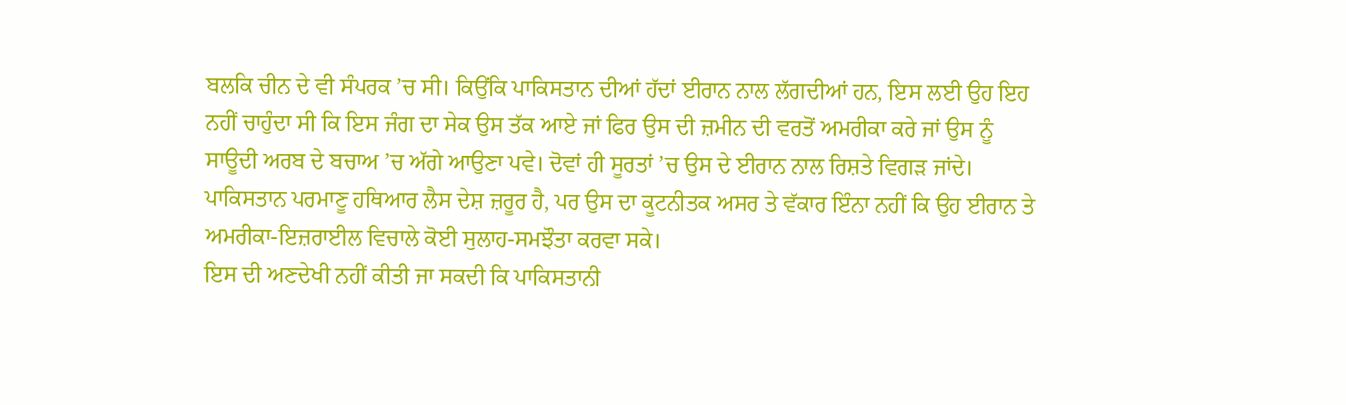ਬਲਕਿ ਚੀਨ ਦੇ ਵੀ ਸੰਪਰਕ ’ਚ ਸੀ। ਕਿਉਂਕਿ ਪਾਕਿਸਤਾਨ ਦੀਆਂ ਹੱਦਾਂ ਈਰਾਨ ਨਾਲ ਲੱਗਦੀਆਂ ਹਨ, ਇਸ ਲਈ ਉਹ ਇਹ ਨਹੀਂ ਚਾਹੁੰਦਾ ਸੀ ਕਿ ਇਸ ਜੰਗ ਦਾ ਸੇਕ ਉਸ ਤੱਕ ਆਏ ਜਾਂ ਫਿਰ ਉਸ ਦੀ ਜ਼ਮੀਨ ਦੀ ਵਰਤੋਂ ਅਮਰੀਕਾ ਕਰੇ ਜਾਂ ਉਸ ਨੂੰ ਸਾਊਦੀ ਅਰਬ ਦੇ ਬਚਾਅ ’ਚ ਅੱਗੇ ਆਉਣਾ ਪਵੇ। ਦੋਵਾਂ ਹੀ ਸੂਰਤਾਂ ’ਚ ਉਸ ਦੇ ਈਰਾਨ ਨਾਲ ਰਿਸ਼ਤੇ ਵਿਗੜ ਜਾਂਦੇ। ਪਾਕਿਸਤਾਨ ਪਰਮਾਣੂ ਹਥਿਆਰ ਲੈਸ ਦੇਸ਼ ਜ਼ਰੂਰ ਹੈ, ਪਰ ਉਸ ਦਾ ਕੂਟਨੀਤਕ ਅਸਰ ਤੇ ਵੱਕਾਰ ਇੰਨਾ ਨਹੀਂ ਕਿ ਉਹ ਈਰਾਨ ਤੇ ਅਮਰੀਕਾ-ਇਜ਼ਰਾਈਲ ਵਿਚਾਲੇ ਕੋਈ ਸੁਲਾਹ-ਸਮਝੌਤਾ ਕਰਵਾ ਸਕੇ।
ਇਸ ਦੀ ਅਣਦੇਖੀ ਨਹੀਂ ਕੀਤੀ ਜਾ ਸਕਦੀ ਕਿ ਪਾਕਿਸਤਾਨੀ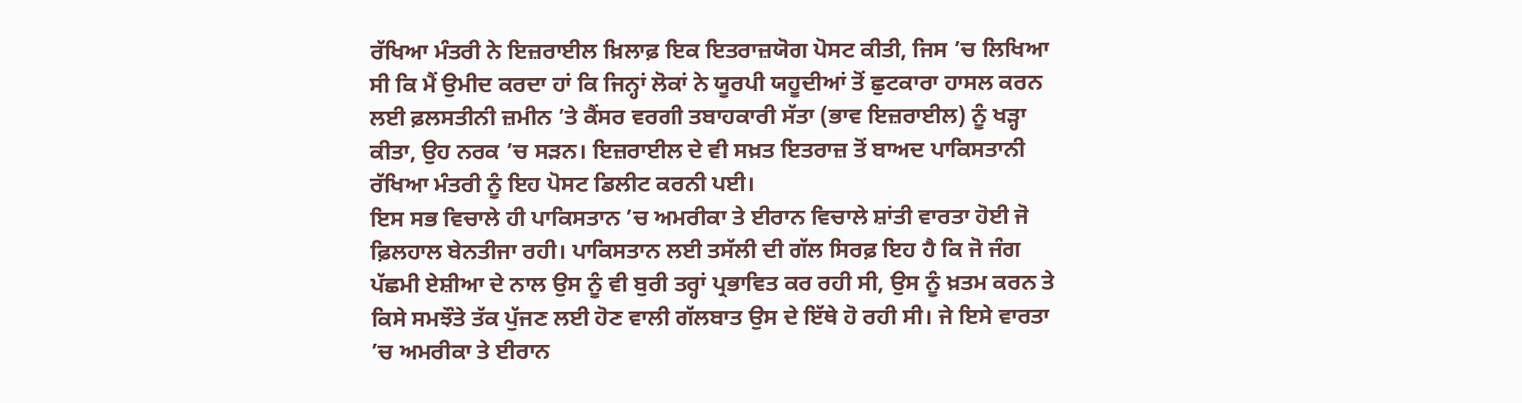ਰੱਖਿਆ ਮੰਤਰੀ ਨੇ ਇਜ਼ਰਾਈਲ ਖ਼ਿਲਾਫ਼ ਇਕ ਇਤਰਾਜ਼ਯੋਗ ਪੋਸਟ ਕੀਤੀ, ਜਿਸ ’ਚ ਲਿਖਿਆ ਸੀ ਕਿ ਮੈਂ ਉਮੀਦ ਕਰਦਾ ਹਾਂ ਕਿ ਜਿਨ੍ਹਾਂ ਲੋਕਾਂ ਨੇ ਯੂਰਪੀ ਯਹੂਦੀਆਂ ਤੋਂ ਛੁਟਕਾਰਾ ਹਾਸਲ ਕਰਨ ਲਈ ਫ਼ਲਸਤੀਨੀ ਜ਼ਮੀਨ ’ਤੇ ਕੈਂਸਰ ਵਰਗੀ ਤਬਾਹਕਾਰੀ ਸੱਤਾ (ਭਾਵ ਇਜ਼ਰਾਈਲ) ਨੂੰ ਖੜ੍ਹਾ ਕੀਤਾ, ਉਹ ਨਰਕ ’ਚ ਸੜਨ। ਇਜ਼ਰਾਈਲ ਦੇ ਵੀ ਸਖ਼ਤ ਇਤਰਾਜ਼ ਤੋਂ ਬਾਅਦ ਪਾਕਿਸਤਾਨੀ ਰੱਖਿਆ ਮੰਤਰੀ ਨੂੰ ਇਹ ਪੋਸਟ ਡਿਲੀਟ ਕਰਨੀ ਪਈ।
ਇਸ ਸਭ ਵਿਚਾਲੇ ਹੀ ਪਾਕਿਸਤਾਨ ’ਚ ਅਮਰੀਕਾ ਤੇ ਈਰਾਨ ਵਿਚਾਲੇ ਸ਼ਾਂਤੀ ਵਾਰਤਾ ਹੋਈ ਜੋ ਫ਼ਿਲਹਾਲ ਬੇਨਤੀਜਾ ਰਹੀ। ਪਾਕਿਸਤਾਨ ਲਈ ਤਸੱਲੀ ਦੀ ਗੱਲ ਸਿਰਫ਼ ਇਹ ਹੈ ਕਿ ਜੋ ਜੰਗ ਪੱਛਮੀ ਏਸ਼ੀਆ ਦੇ ਨਾਲ ਉਸ ਨੂੰ ਵੀ ਬੁਰੀ ਤਰ੍ਹਾਂ ਪ੍ਰਭਾਵਿਤ ਕਰ ਰਹੀ ਸੀ, ਉਸ ਨੂੰ ਖ਼ਤਮ ਕਰਨ ਤੇ ਕਿਸੇ ਸਮਝੌਤੇ ਤੱਕ ਪੁੱਜਣ ਲਈ ਹੋਣ ਵਾਲੀ ਗੱਲਬਾਤ ਉਸ ਦੇ ਇੱਥੇ ਹੋ ਰਹੀ ਸੀ। ਜੇ ਇਸੇ ਵਾਰਤਾ ’ਚ ਅਮਰੀਕਾ ਤੇ ਈਰਾਨ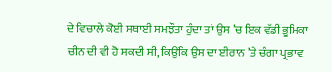ਦੇ ਵਿਚਾਲੇ ਕੋਈ ਸਥਾਈ ਸਮਝੌਤਾ ਹੁੰਦਾ ਤਾਂ ਉਸ ’ਚ ਇਕ ਵੱਡੀ ਭੂਮਿਕਾ ਚੀਨ ਦੀ ਵੀ ਹੋ ਸਕਦੀ ਸੀ, ਕਿਉਂਕਿ ਉਸ ਦਾ ਈਰਾਨ ’ਤੇ ਚੰਗਾ ਪ੍ਰਭਾਵ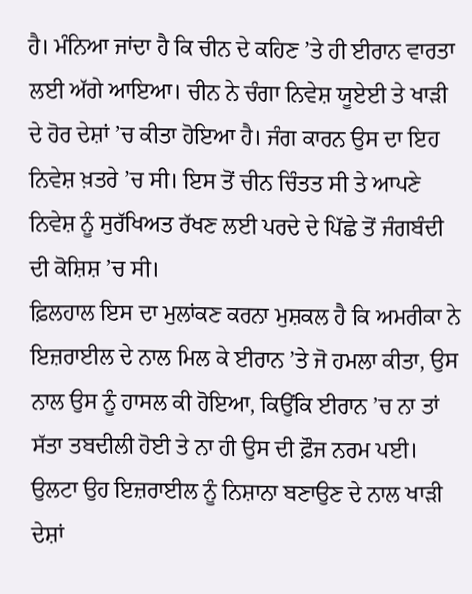ਹੈ। ਮੰਨਿਆ ਜਾਂਦਾ ਹੈ ਕਿ ਚੀਨ ਦੇ ਕਹਿਣ ’ਤੇ ਹੀ ਈਰਾਨ ਵਾਰਤਾ ਲਈ ਅੱਗੇ ਆਇਆ। ਚੀਨ ਨੇ ਚੰਗਾ ਨਿਵੇਸ਼ ਯੂਏਈ ਤੇ ਖਾੜੀ ਦੇ ਹੋਰ ਦੇਸ਼ਾਂ ’ਚ ਕੀਤਾ ਹੋਇਆ ਹੈ। ਜੰਗ ਕਾਰਨ ਉਸ ਦਾ ਇਹ ਨਿਵੇਸ਼ ਖ਼ਤਰੇ ’ਚ ਸੀ। ਇਸ ਤੋਂ ਚੀਨ ਚਿੰਤਤ ਸੀ ਤੇ ਆਪਣੇ ਨਿਵੇਸ਼ ਨੂੰ ਸੁਰੱਖਿਅਤ ਰੱਖਣ ਲਈ ਪਰਦੇ ਦੇ ਪਿੱਛੇ ਤੋਂ ਜੰਗਬੰਦੀ ਦੀ ਕੋਸ਼ਿਸ਼ ’ਚ ਸੀ।
ਫ਼ਿਲਹਾਲ ਇਸ ਦਾ ਮੁਲਾਂਕਣ ਕਰਨਾ ਮੁਸ਼ਕਲ ਹੈ ਕਿ ਅਮਰੀਕਾ ਨੇ ਇਜ਼ਰਾਈਲ ਦੇ ਨਾਲ ਮਿਲ ਕੇ ਈਰਾਨ ’ਤੇ ਜੋ ਹਮਲਾ ਕੀਤਾ, ਉਸ ਨਾਲ ਉਸ ਨੂੰ ਹਾਸਲ ਕੀ ਹੋਇਆ, ਕਿਉਂਕਿ ਈਰਾਨ ’ਚ ਨਾ ਤਾਂ ਸੱਤਾ ਤਬਦੀਲੀ ਹੋਈ ਤੇ ਨਾ ਹੀ ਉਸ ਦੀ ਫ਼ੌਜ ਨਰਮ ਪਈ। ਉਲਟਾ ਉਹ ਇਜ਼ਰਾਈਲ ਨੂੰ ਨਿਸ਼ਾਨਾ ਬਣਾਉਣ ਦੇ ਨਾਲ ਖਾੜੀ ਦੇਸ਼ਾਂ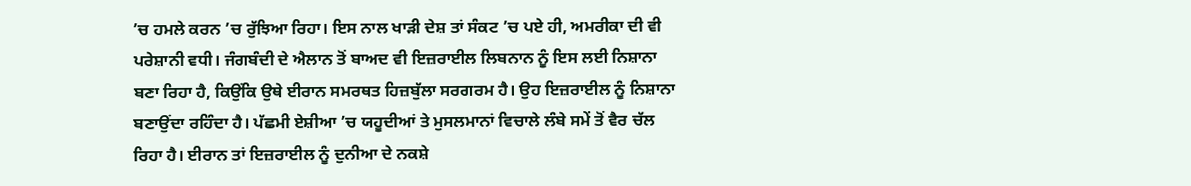’ਚ ਹਮਲੇ ਕਰਨ ’ਚ ਰੁੱਝਿਆ ਰਿਹਾ। ਇਸ ਨਾਲ ਖਾੜੀ ਦੇਸ਼ ਤਾਂ ਸੰਕਟ ’ਚ ਪਏ ਹੀ, ਅਮਰੀਕਾ ਦੀ ਵੀ ਪਰੇਸ਼ਾਨੀ ਵਧੀ। ਜੰਗਬੰਦੀ ਦੇ ਐਲਾਨ ਤੋਂ ਬਾਅਦ ਵੀ ਇਜ਼ਰਾਈਲ ਲਿਬਨਾਨ ਨੂੰ ਇਸ ਲਈ ਨਿਸ਼ਾਨਾ ਬਣਾ ਰਿਹਾ ਹੈ, ਕਿਉਂਕਿ ਉਥੇ ਈਰਾਨ ਸਮਰਥਤ ਹਿਜ਼ਬੁੱਲਾ ਸਰਗਰਮ ਹੈ। ਉਹ ਇਜ਼ਰਾਈਲ ਨੂੰ ਨਿਸ਼ਾਨਾ ਬਣਾਉਂਦਾ ਰਹਿੰਦਾ ਹੈ। ਪੱਛਮੀ ਏਸ਼ੀਆ ’ਚ ਯਹੂਦੀਆਂ ਤੇ ਮੁਸਲਮਾਨਾਂ ਵਿਚਾਲੇ ਲੰਬੇ ਸਮੇਂ ਤੋਂ ਵੈਰ ਚੱਲ ਰਿਹਾ ਹੈ। ਈਰਾਨ ਤਾਂ ਇਜ਼ਰਾਈਲ ਨੂੰ ਦੁਨੀਆ ਦੇ ਨਕਸ਼ੇ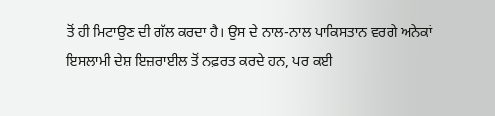ਤੋਂ ਹੀ ਮਿਟਾਉਣ ਦੀ ਗੱਲ ਕਰਦਾ ਹੈ। ਉਸ ਦੇ ਨਾਲ-ਨਾਲ ਪਾਕਿਸਤਾਨ ਵਰਗੇ ਅਨੇਕਾਂ ਇਸਲਾਮੀ ਦੇਸ਼ ਇਜ਼ਰਾਈਲ ਤੋਂ ਨਫ਼ਰਤ ਕਰਦੇ ਹਨ, ਪਰ ਕਈ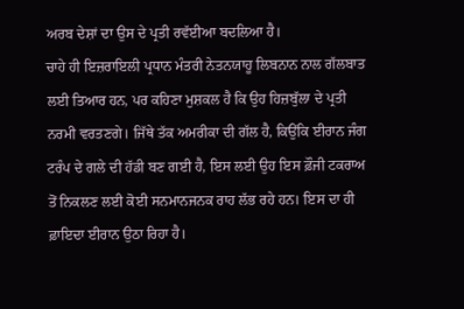ਅਰਬ ਦੇਸ਼ਾਂ ਦਾ ਉਸ ਦੇ ਪ੍ਰਤੀ ਰਵੱਈਆ ਬਦਲਿਆ ਹੈ।
ਚਾਹੇ ਹੀ ਇਜ਼ਰਾਇਲੀ ਪ੍ਰਧਾਨ ਮੰਤਰੀ ਨੇਤਨਯਾਹੂ ਲਿਬਨਾਨ ਨਾਲ ਗੱਲਬਾਤ ਲਈ ਤਿਆਰ ਹਨ, ਪਰ ਕਹਿਣਾ ਮੁਸ਼ਕਲ ਹੈ ਕਿ ਉਹ ਹਿਜ਼ਬੁੱਲਾ ਦੇ ਪ੍ਰਤੀ ਨਰਮੀ ਵਰਤਣਗੇ। ਜਿੱਥੇ ਤੱਕ ਅਮਰੀਕਾ ਦੀ ਗੱਲ ਹੈ, ਕਿਉਂਕਿ ਈਰਾਨ ਜੰਗ ਟਰੰਪ ਦੇ ਗਲੇ ਦੀ ਹੱਡੀ ਬਣ ਗਈ ਹੈ, ਇਸ ਲਈ ਉਹ ਇਸ ਫ਼ੌਜੀ ਟਕਰਾਅ ਤੋਂ ਨਿਕਲਣ ਲਈ ਕੋਈ ਸਨਮਾਨਜਨਕ ਰਾਹ ਲੱਭ ਰਹੇ ਹਨ। ਇਸ ਦਾ ਹੀ ਫ਼ਾਇਦਾ ਈਰਾਨ ਉਠਾ ਰਿਹਾ ਹੈ।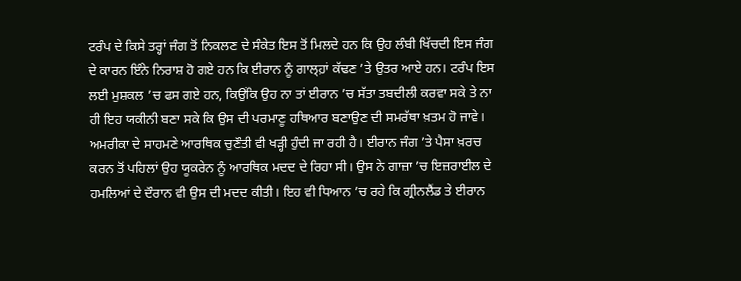ਟਰੰਪ ਦੇ ਕਿਸੇ ਤਰ੍ਹਾਂ ਜੰਗ ਤੋਂ ਨਿਕਲਣ ਦੇ ਸੰਕੇਤ ਇਸ ਤੋਂ ਮਿਲਦੇ ਹਨ ਕਿ ਉਹ ਲੰਬੀ ਖਿੱਚਦੀ ਇਸ ਜੰਗ ਦੇ ਕਾਰਨ ਇੰਨੇ ਨਿਰਾਸ਼ ਹੋ ਗਏ ਹਨ ਕਿ ਈਰਾਨ ਨੂੰ ਗਾਲ੍ਹ਼ਾਂ ਕੱਢਣ ’ਤੇ ਉਤਰ ਆਏ ਹਨ। ਟਰੰਪ ਇਸ ਲਈ ਮੁਸ਼ਕਲ ’ਚ ਫਸ ਗਏ ਹਨ, ਕਿਉਂਕਿ ਉਹ ਨਾ ਤਾਂ ਈਰਾਨ ’ਚ ਸੱਤਾ ਤਬਦੀਲੀ ਕਰਵਾ ਸਕੇ ਤੇ ਨਾ ਹੀ ਇਹ ਯਕੀਨੀ ਬਣਾ ਸਕੇ ਕਿ ਉਸ ਦੀ ਪਰਮਾਣੂ ਹਥਿਆਰ ਬਣਾਉਣ ਦੀ ਸਮਰੱਥਾ ਖ਼ਤਮ ਹੋ ਜਾਵੇ।
ਅਮਰੀਕਾ ਦੇ ਸਾਹਮਣੇ ਆਰਥਿਕ ਚੁਣੌਤੀ ਵੀ ਖੜ੍ਹੀ ਹੁੰਦੀ ਜਾ ਰਹੀ ਹੈ। ਈਰਾਨ ਜੰਗ ’ਤੇ ਪੈਸਾ ਖ਼ਰਚ ਕਰਨ ਤੋਂ ਪਹਿਲਾਂ ਉਹ ਯੂਕਰੇਨ ਨੂੰ ਆਰਥਿਕ ਮਦਦ ਦੇ ਰਿਹਾ ਸੀ। ਉਸ ਨੇ ਗਾਜ਼ਾ ’ਚ ਇਜ਼ਰਾਈਲ ਦੇ ਹਮਲਿਆਂ ਦੇ ਦੌਰਾਨ ਵੀ ਉਸ ਦੀ ਮਦਦ ਕੀਤੀ। ਇਹ ਵੀ ਧਿਆਨ ’ਚ ਰਹੇ ਕਿ ਗ੍ਰੀਨਲੈਂਡ ਤੇ ਈਰਾਨ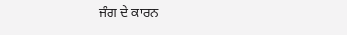ਜੰਗ ਦੇ ਕਾਰਨ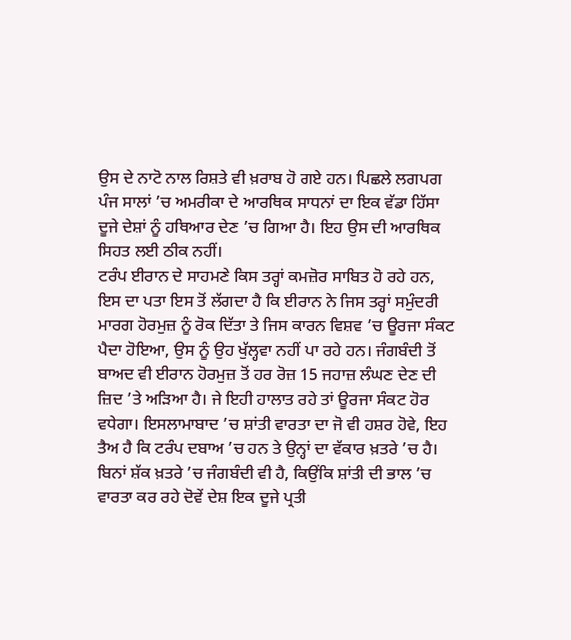ਉਸ ਦੇ ਨਾਟੋ ਨਾਲ ਰਿਸ਼ਤੇ ਵੀ ਖ਼ਰਾਬ ਹੋ ਗਏ ਹਨ। ਪਿਛਲੇ ਲਗਪਗ ਪੰਜ ਸਾਲਾਂ ’ਚ ਅਮਰੀਕਾ ਦੇ ਆਰਥਿਕ ਸਾਧਨਾਂ ਦਾ ਇਕ ਵੱਡਾ ਹਿੱਸਾ ਦੂਜੇ ਦੇਸ਼ਾਂ ਨੂੰ ਹਥਿਆਰ ਦੇਣ ’ਚ ਗਿਆ ਹੈ। ਇਹ ਉਸ ਦੀ ਆਰਥਿਕ ਸਿਹਤ ਲਈ ਠੀਕ ਨਹੀਂ।
ਟਰੰਪ ਈਰਾਨ ਦੇ ਸਾਹਮਣੇ ਕਿਸ ਤਰ੍ਹਾਂ ਕਮਜ਼ੋਰ ਸਾਬਿਤ ਹੋ ਰਹੇ ਹਨ, ਇਸ ਦਾ ਪਤਾ ਇਸ ਤੋਂ ਲੱਗਦਾ ਹੈ ਕਿ ਈਰਾਨ ਨੇ ਜਿਸ ਤਰ੍ਹਾਂ ਸਮੁੰਦਰੀ ਮਾਰਗ ਹੋਰਮੁਜ਼ ਨੂੰ ਰੋਕ ਦਿੱਤਾ ਤੇ ਜਿਸ ਕਾਰਨ ਵਿਸ਼ਵ ’ਚ ਊਰਜਾ ਸੰਕਟ ਪੈਦਾ ਹੋਇਆ, ਉਸ ਨੂੰ ਉਹ ਖੁੱਲ੍ਹਵਾ ਨਹੀਂ ਪਾ ਰਹੇ ਹਨ। ਜੰਗਬੰਦੀ ਤੋਂ ਬਾਅਦ ਵੀ ਈਰਾਨ ਹੋਰਮੁਜ਼ ਤੋਂ ਹਰ ਰੋਜ਼ 15 ਜਹਾਜ਼ ਲੰਘਣ ਦੇਣ ਦੀ ਜ਼ਿਦ ’ਤੇ ਅੜਿਆ ਹੈ। ਜੇ ਇਹੀ ਹਾਲਾਤ ਰਹੇ ਤਾਂ ਊਰਜਾ ਸੰਕਟ ਹੋਰ ਵਧੇਗਾ। ਇਸਲਾਮਾਬਾਦ ’ਚ ਸ਼ਾਂਤੀ ਵਾਰਤਾ ਦਾ ਜੋ ਵੀ ਹਸ਼ਰ ਹੋਵੇ, ਇਹ ਤੈਅ ਹੈ ਕਿ ਟਰੰਪ ਦਬਾਅ ’ਚ ਹਨ ਤੇ ਉਨ੍ਹਾਂ ਦਾ ਵੱਕਾਰ ਖ਼ਤਰੇ ’ਚ ਹੈ। ਬਿਨਾਂ ਸ਼ੱਕ ਖ਼ਤਰੇ ’ਚ ਜੰਗਬੰਦੀ ਵੀ ਹੈ, ਕਿਉਂਕਿ ਸ਼ਾਂਤੀ ਦੀ ਭਾਲ ’ਚ ਵਾਰਤਾ ਕਰ ਰਹੇ ਦੋਵੇਂ ਦੇਸ਼ ਇਕ ਦੂਜੇ ਪ੍ਰਤੀ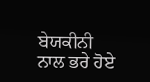ਬੇਯਕੀਨੀ ਨਾਲ ਭਰੇ ਹੋਏ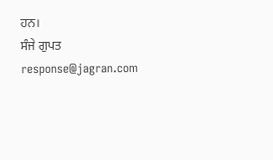ਹਨ।
ਸੰਜੇ ਗੁਪਤ
response@jagran.com